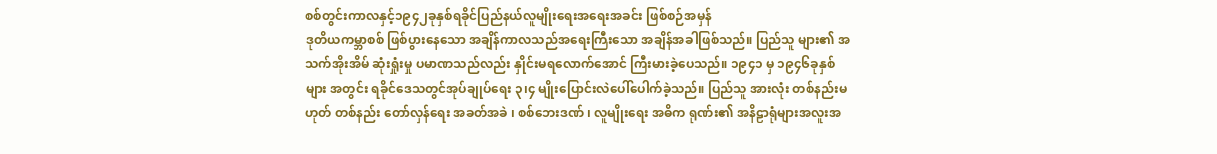စစ်တွင်းကာလနှင့်၁၉၄၂ခုနှစ်ရခိုင်ပြည်နယ်လူမျိုးရေးအရေးအခင်း ဖြစ်စဉ်အမှန်
ဒုတိယကမ္ဘာစစ် ဖြစ်ပွားနေသော အချိန်ကာလသည်အရေးကြီးသော အချိန်အခါဖြစ်သည်။ ပြည်သူ များ၏ အသက်အိုးအိမ် ဆုံးရှုံးမှု ပမာဏသည်လည်း နှိုင်းမရလောက်အောင် ကြီးမားခဲ့ပေသည်။ ၁၉၄၁ မှ ၁၉၄၆ခုနှစ်များ အတွင်း ရခိုင်ဒေသတွင်အုပ်ချုပ်ရေး ၃၊၄ မျိုးပြောင်းလဲပေါ်ပေါက်ခဲ့သည်။ ပြည်သူ အားလုံး တစ်နည်းမဟုတ် တစ်နည်း တော်လှန်ရေး အခတ်အခဲ ၊ စစ်ဘေးဒဏ် ၊ လူမျိုးရေး အဓိက ရုဏ်း၏ အနိဠာရုံများအလူးအ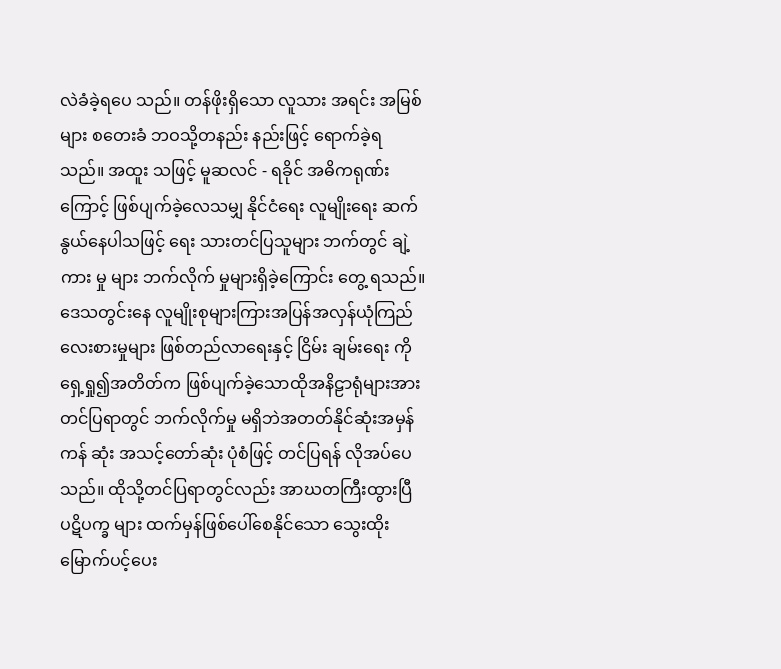လဲခံခဲ့ရပေ သည်။ တန်ဖိုးရှိသော လူသား အရင်း အမြစ်များ စတေးခံ ဘဝသို့တနည်း နည်းဖြင့် ရောက်ခဲ့ရသည်။ အထူး သဖြင့် မူဆလင် - ရခိုင် အဓိကရုဏ်း ကြောင့် ဖြစ်ပျက်ခဲ့လေသမျှ နိုင်ငံရေး လူမျိုးရေး ဆက်နွယ်နေပါသဖြင့် ရေး သားတင်ပြသူများ ဘက်တွင် ချဲ့ ကား မှု များ ဘက်လိုက် မှုများရှိခဲ့ကြောင်း တွေ့ ရသည်။
ဒေသတွင်းနေ လူမျိုးစုများကြားအပြန်အလှန်ယုံကြည်လေးစားမှုများ ဖြစ်တည်လာရေးနှင့် ငြိမ်း ချမ်းရေး ကို ရှေ့ရှု၍အတိတ်က ဖြစ်ပျက်ခဲ့သောထိုအနိဠာရုံများအား တင်ပြရာတွင် ဘက်လိုက်မှု မရှိဘဲအတတ်နိုင်ဆုံးအမှန်ကန် ဆုံး အသင့်တော်ဆုံး ပုံစံဖြင့် တင်ပြရန် လိုအပ်ပေသည်။ ထိုသို့တင်ပြရာတွင်လည်း အာဃတကြီးထွားပြီ ပဋိပက္ခ များ ထက်မှန်ဖြစ်ပေါ်စေနိုင်သော သွေးထိုးမြောက်ပင့်ပေး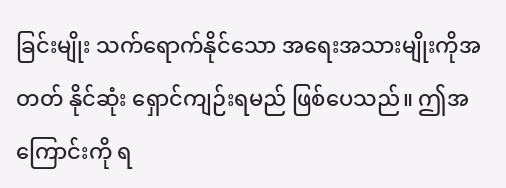ခြင်းမျိုး သက်ရောက်နိုင်သော အရေးအသားမျိုးကိုအတတ် နိုင်ဆုံး ရှောင်ကျဉ်းရမည် ဖြစ်ပေသည်။ ဤအကြောင်းကို ရ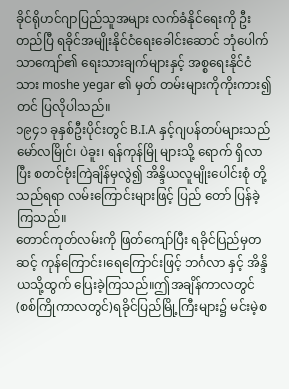ခိုင်ရိုဟင်ဂျာပြည်သူအများ လက်ခံနိုင်ရေးကို ဦးတည်ပြီ ရခိုင်အမျိုးနိုင်ငံရေးခေါင်းဆောင် ဘုံပေါက်သာကျော်၏ ရေးသားချက်များနှင့် အစ္စရေးနိုင်ငံ သား moshe yegar ၏ မှတ် တမ်းများကိုကိုးကား၍ တင် ပြလိုပါသည်။
၁၉၄၁ ခုနှစ်ဦးပိုင်းတွင် B.I.A နှင့်ဂျပန်တပ်များသည် မော်လမြိုင်၊ ပဲခူး၊ ရန်ကုန်မြို များသို့ ရောက် ရှိလာပြီး စတင်ဗုံးကြဲချိန်မှလွဲ၍ အိန္ဒိယလူမျိုးပေါင်းစုံ တို့သည်ရရာ လမ်းကြောင်းများဖြင့် ပြည် တော် ပြန်ခဲ့ကြသည်။
တောင်ကုတ်လမ်းကို ဖြတ်ကျော်ပြီး ရခိုင်ပြည်မှတဆင့် ကုန်ကြောင်း၊ရေကြောင်းဖြင့် ဘင်္ဂလာ နှင့် အိန္ဒိယသို့ထွက် ပြေးခဲ့ကြသည်။ဤအချိန်ကာလတွင် (စစ်ကြိုကာလတွင်)ရခိုင်ပြည်မြို့ကြီးများ၌ မင်းမဲ့စ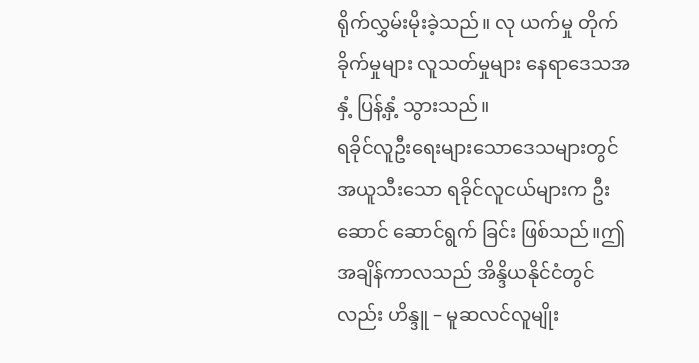ရိုက်လွှမ်းမိုးခဲ့သည်။ လု ယက်မှု တိုက်ခိုက်မှုများ လူသတ်မှုများ နေရာဒေသအနှံ့ ပြန့်နှံ့ သွားသည်။
ရခိုင်လူဦးရေးများသောဒေသများတွင် အယူသီးသော ရခိုင်လူငယ်များက ဦးဆောင် ဆောင်ရွက် ခြင်း ဖြစ်သည်။ဤအချိန်ကာလသည် အိန္ဒိယနိုင်ငံတွင်လည်း ဟိန္ဒူ – မူဆလင်လူမျိုး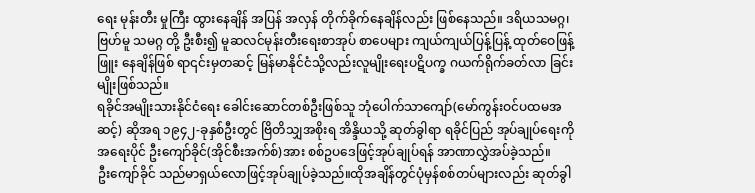ရေး မုန်းတီး မှုကြီး ထွားနေချိန် အပြန် အလှန် တိုက်ခိုက်နေချိန်လည်း ဖြစ်နေသည်။ ဒရိယသမဂ္ဂ၊ ဗြဟ်မူ သမဂ္ဂ တို့ ဦးစီး၍ မူဆလင်မုန်းတီးရေးစာအုပ် စာပေများ ကျယ်ကျယ်ပြန့်ပြန့် ထုတ်ဝေဖြန့်ဖြူး နေချိန်ဖြစ် ရာ၎င်းမှတဆင့် မြန်မာနိုင်ငံသို့လည်းလူမျိုးရေးပဋိပက္ခ ဂယက်ရိုက်ခတ်လာ ခြင်းမျိုးဖြစ်သည်။
ရခိုင်အမျိုးသားနိုင်ငံရေး ခေါင်းဆောင်တစ်ဦးဖြစ်သူ ဘုံပေါက်သာကျော်(မော်ကွန်းဝင်ပထမအဆင့်) ဆိုအရ ၁၉၄၂-ခုနှစ်ဦးတွင် ဗြိတိသျှအစိုးရ အိန္ဒိယသို့ ဆုတ်ခွါရာ ရခိုင်ပြည် အုပ်ချုပ်ရေးကို အရေးပိုင် ဦးကျော်ခိုင်(အိုင်စီးအက်စ်)အား စစ်ဥပဒေဖြင့်အုပ်ချုပ်ရန် အာဏာလွှဲအပ်ခဲ့သည်။
ဦးကျော်ခိုင် သည်မာရှယ်လောဖြင့်အုပ်ချုပ်ခဲ့သည်။ထိုအချိန်တွင်ပုံမှန်စစ်တပ်များလည်း ဆုတ်ခွါ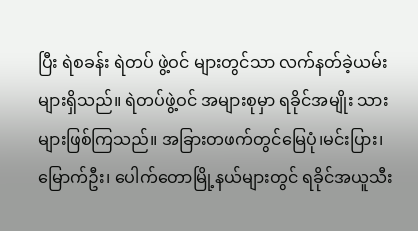ပြီး ရဲစခန်း ရဲတပ် ဖွဲ့ဝင် များတွင်သာ လက်နတ်ခဲ့ယမ်းများရှိသည်။ ရဲတပ်ဖွဲ့ဝင် အများစုမှာ ရခိုင်အမျိုး သားများဖြစ်ကြသည်။ အခြားတဖက်တွင်မြေပုံ၊မင်းပြား၊ မြောက်ဦး၊ ပေါက်တောမြို့နယ်များတွင် ရခိုင်အယူသီး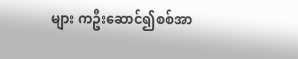များ ကဦးဆောင်၍စစ်အာ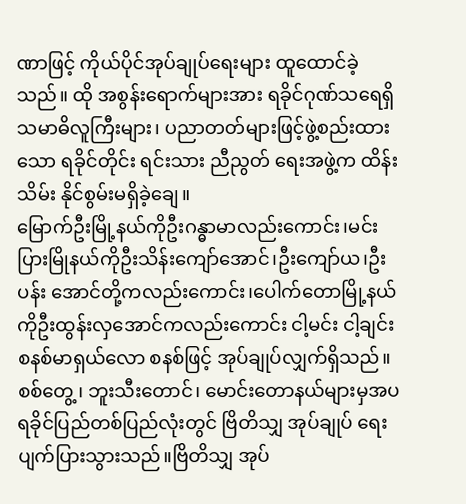ဏာဖြင့် ကိုယ်ပိုင်အုပ်ချုပ်ရေးများ ထူထောင်ခဲ့သည်။ ထို အစွန်းရောက်များအား ရခိုင်ဂုဏ်သရေရှိ သမာဓိလူကြီးများ၊ ပညာတတ်များဖြင့်ဖွဲ့စည်းထားသော ရခိုင်တိုင်း ရင်းသား ညီညွတ် ရေးအဖွဲ့က ထိန်းသိမ်း နိုင်စွမ်းမရှိခဲ့ချေ။
မြောက်ဦးမြို့နယ်ကိုဦးဂန္ဓာမာလည်းကောင်း၊မင်းပြားမြိုနယ်ကိုဦးသိန်းကျော်အောင်၊ဦးကျော်ယ၊ဦးပန်း အောင်တို့ကလည်းကောင်း၊ပေါက်တောမြို့နယ်ကိုဦးထွန်းလှအောင်ကလည်းကောင်း ငါ့မင်း ငါ့ချင်း စနစ်မာရှယ်လော စနစ်ဖြင့် အုပ်ချုပ်လျှက်ရှိသည်။
စစ်တွေ့၊ ဘူးသီးတောင်၊ မောင်းတောနယ်များမှအပရခိုင်ပြည်တစ်ပြည်လုံးတွင် ဗြိတိသျှ အုပ်ချုပ် ရေး ပျက်ပြားသွားသည်။ဗြိတိသျှ အုပ်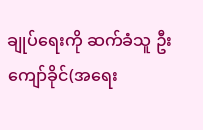ချုပ်ရေးကို ဆက်ခံသူ ဦးကျော်ခိုင်(အရေး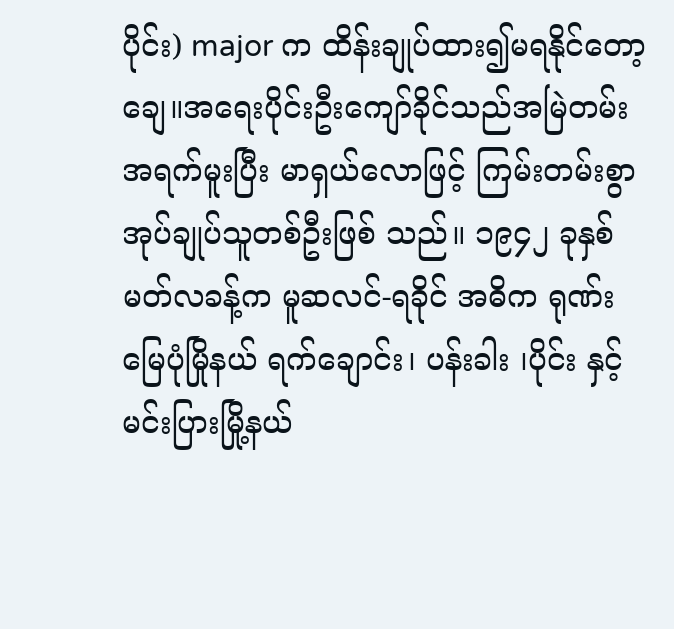ပိုင်း) major က ထိန်းချုပ်ထား၍မရနိုင်တော့ချေ။အရေးပိုင်းဦးကျော်ခိုင်သည်အမြဲတမ်း အရက်မူးပြီး မာရှယ်လောဖြင့် ကြမ်းတမ်းစွာ အုပ်ချုပ်သူတစ်ဦးဖြစ် သည်။ ၁၉၄၂ ခုနှစ် မတ်လခန့်က မူဆလင်-ရခိုင် အဓိက ရုဏ်း မြေပုံမြိုနယ် ရက်ချောင်း၊ ပန်းခါး ၊ပိုင်း နှင့်မင်းပြားမြို့နယ်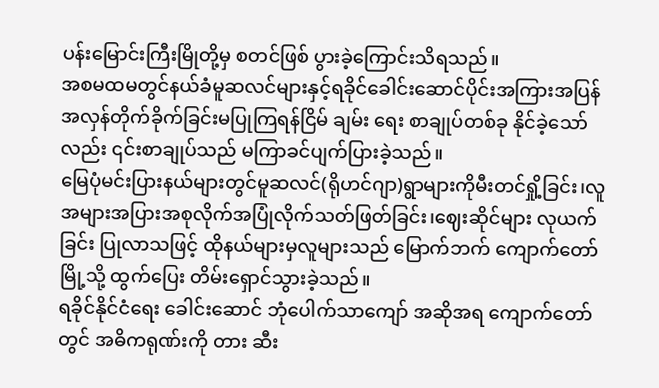ပန်းမြောင်းကြီးမြိုတို့မှ စတင်ဖြစ် ပွားခဲ့ကြောင်းသိရသည်။
အစမထမတွင်နယ်ခံမူဆလင်များနှင့်ရခိုင်ခေါင်းဆောင်ပိုင်းအကြားအပြန်အလှန်တိုက်ခိုက်ခြင်းမပြုကြရန်ငြိမ် ချမ်း ရေး စာချုပ်တစ်ခု နိုင်ခဲ့သော်လည်း ၎င်းစာချုပ်သည် မကြာခင်ပျက်ပြားခဲ့သည်။
မြေပုံမင်းပြားနယ်များတွင်မူဆလင်(ရိုဟင်ဂျာ)ရွာများကိုမီးတင်ရှို့ခြင်း၊လူအများအပြားအစုလိုက်အပြုံလိုက်သတ်ဖြတ်ခြင်း၊ဈေးဆိုင်များ လုယက်ခြင်း ပြုလာသဖြင့် ထိုနယ်များမှလူများသည် မြောက်ဘက် ကျောက်တော်မြို့သို့ ထွက်ပြေး တိမ်းရှောင်သွားခဲ့သည်။
ရခိုင်နိုင်ငံရေး ခေါင်းဆောင် ဘုံပေါက်သာကျော် အဆိုအရ ကျောက်တော်တွင် အဓိကရုဏ်းကို တား ဆီး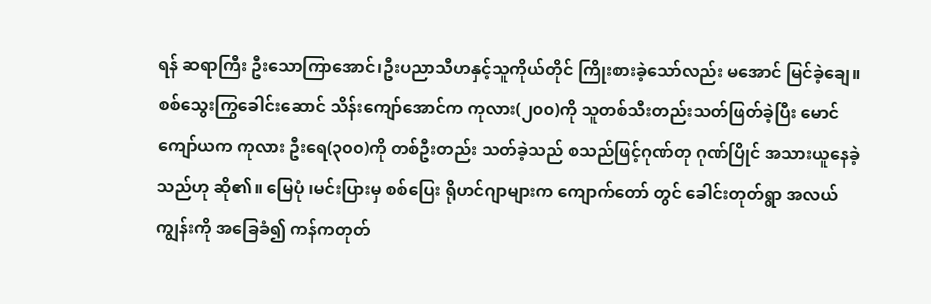ရန် ဆရာကြီး ဦးသောကြာအောင်၊ဦးပညာသီဟနှင့်သူကိုယ်တိုင် ကြိုးစားခဲ့သော်လည်း မအောင် မြင်ခဲ့ချေ။စစ်သွေးကြွခေါင်းဆောင် သိန်းကျော်အောင်က ကုလား(၂၀၀)ကို သူတစ်သီးတည်းသတ်ဖြတ်ခဲ့ပြီး မောင်ကျော်ယက ကုလား ဦးရေ(၃၀၀)ကို တစ်ဦးတည်း သတ်ခဲ့သည် စသည်ဖြင့်ဂုဏ်တု ဂုဏ်ပြိုင် အသားယူနေခဲ့သည်ဟု ဆို၏။ မြေပုံ ၊မင်းပြားမှ စစ်ပြေး ရိုဟင်ဂျာများက ကျောက်တော် တွင် ခေါင်းတုတ်ရွာ အလယ်ကျွန်းကို အခြေခံ၍ ကန်ကတုတ်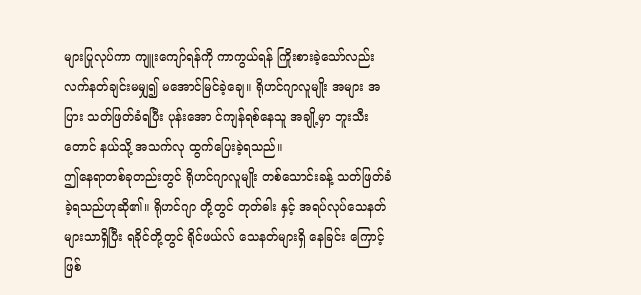များပြုလုပ်ကာ ကျူးကျော်ရန်ကို ကာကွယ်ရန် ကြိုးစားခဲ့သော်လည်း လက်နတ်ချင်းမမျှ၍ မအောင်မြင်ခဲ့ချေ။ ရိုဟင်ဂျာလူမျိုး အများ အပြား သတ်ဖြတ်ခံရပြီး ပုန်းအော င်ကျန်ရစ်နေသူ အချို့မှာ ဘူးသီးတောင် နယ်သို့ အသက်လု ထွက်ပြေးခဲ့ရသည်။
ဤနေရာတစ်ခုတည်းတွင် ရိုဟင်ဂျာလူမျိုး တစ်သောင်းခန့် သတ်ဖြတ်ခံခဲ့ရသည်ဟုဆို၏။ ရိုဟင်ဂျာ တို့တွင် တုတ်ဓါး နှင့် အရပ်လုပ်သေနတ်များသာရှိပြီး ရခိုင်တို့တွင် ရိုင်ဖယ်လ် သေနတ်များရှိ နေခြင်း ကြောင့် ဖြစ်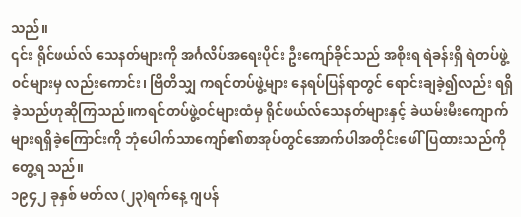သည်။
၎င်း ရိုင်ဖယ်လ် သေနတ်များကို အင်္ဂလိပ်အရေးပိုင်း ဦးကျော်ခိုင်သည် အစိုးရ ရဲခန်းရှိ ရဲတပ်ဖွဲ့ဝင်များမှ လည်းကောင်း၊ ဗြိတိသျှ ကရင်တပ်ဖွဲ့များ နေရပ်ပြန်ရာတွင် ရောင်းချခဲ့၍လည်း ရရှိခဲ့သည်ဟုဆိုကြသည်။ကရင်တပ်ဖွဲ့ဝင်များထံမှ ရိုင်ဖယ်လ်သေနတ်များနှင့် ခဲယမ်းမီးကျောက်များရရှိခဲ့ကြောင်းကို ဘုံပေါက်သာကျော်၏စာအုပ်တွင်အောက်ပါအတိုင်းဖေါ်ပြထားသည်ကိုတွေ့ရ သည်။
၁၉၄၂ ခုနှစ် မတ်လ (၂၃)ရက်နေ့ ဂျပန်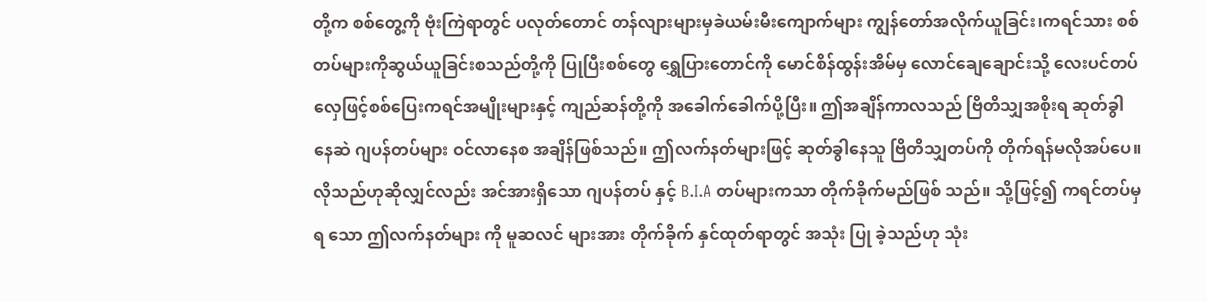တို့က စစ်တွေ့ကို ဗုံးကြဲရာတွင် ပလုတ်တောင် တန်လျားများမှခဲယမ်းမီးကျောက်များ ကျွန်တော်အလိုက်ယူခြင်း၊ကရင်သား စစ်တပ်များကိုဆွယ်ယူခြင်းစသည်တို့ကို ပြုပြီးစစ်တွေ ရွှေပြားတောင်ကို မောင်စိန်ထွန်းအိမ်မှ လောင်ချေချောင်းသို့ လေးပင်တပ်လှေဖြင့်စစ်ပြေးကရင်အမျိုးများနှင့် ကျည်ဆန်တို့ကို အခေါက်ခေါက်ပို့ပြီး။ ဤအချိန်ကာလသည် ဗြိတိသျှအစိုးရ ဆုတ်ခွါနေဆဲ ဂျပန်တပ်များ ဝင်လာနေစ အချိန်ဖြစ်သည်။ ဤလက်နတ်များဖြင့် ဆုတ်ခွါနေသူ ဗြိတိသျှတပ်ကို တိုက်ရန်မလိုအပ်ပေ။ လိုသည်ဟုဆိုလျှင်လည်း အင်အားရှိသော ဂျပန်တပ် နှင့် B.I.A တပ်များကသာ တိုက်ခိုက်မည်ဖြစ် သည်။ သို့ဖြင့်၍ ကရင်တပ်မှရ သော ဤလက်နတ်များ ကို မူဆလင် များအား တိုက်ခိုက် နှင်ထုတ်ရာတွင် အသုံး ပြု ခဲ့သည်ဟု သုံး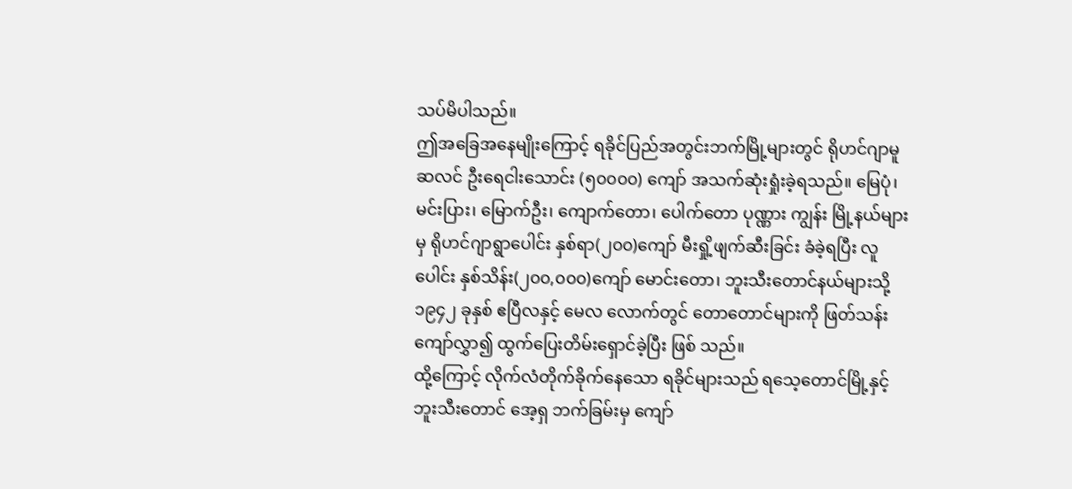သပ်မိပါသည်။
ဤအခြေအနေမျိုးကြောင့် ရခိုင်ပြည်အတွင်းဘက်မြို့များတွင် ရိုဟင်ဂျာမူဆလင် ဦးရေငါးသောင်း (၅၀၀၀၀) ကျော် အသက်ဆုံးရှုံးခဲ့ရသည်။ မြေပုံ၊ မင်းပြား၊ မြောက်ဦး၊ ကျောက်တော၊ ပေါက်တော ပုဏ္ဏား ကျွန်း မြို့နယ်များမှ ရိုဟင်ဂျာရွာပေါင်း နှစ်ရာ(၂၀၀)ကျော် မီးရှို့ဖျက်ဆီးခြင်း ခံခဲ့ရပြီး လူပေါင်း နှစ်သိန်း(၂၀၀,၀၀၀)ကျော် မောင်းတော၊ ဘူးသီးတောင်နယ်များသို့ ၁၉၄၂ ခုနှစ် ဧပြီလနှင့် မေလ လောက်တွင် တောတောင်များကို ဖြတ်သန်းကျော်လွှာ၍ ထွက်ပြေးတိမ်းရှောင်ခဲ့ပြီး ဖြစ် သည်။
ထို့ကြောင့် လိုက်လံတိုက်ခိုက်နေသော ရခိုင်များသည် ရသေ့တောင်မြို့နှင့် ဘူးသီးတောင် အေ့ရှ ဘက်ခြမ်းမှ ကျော်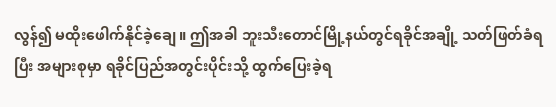လွန်၍ မထိုးဖေါက်နိုင်ခဲ့ချေ။ ဤအခါ ဘူးသီးတောင်မြို့နယ်တွင်ရခိုင်အချို့ သတ်ဖြတ်ခံရပြီး အများစုမှာ ရခိုင်ပြည်အတွင်းပိုင်းသို့ ထွက်ပြေးခဲ့ရ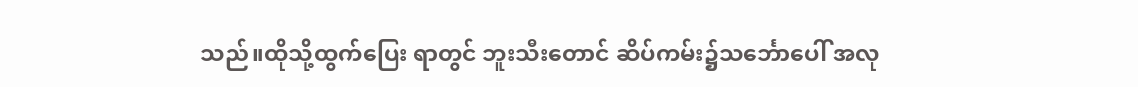သည်။ထိုသို့ထွက်ပြေး ရာတွင် ဘူးသီးတောင် ဆိပ်ကမ်း၌သင်္ဘောပေါ် အလု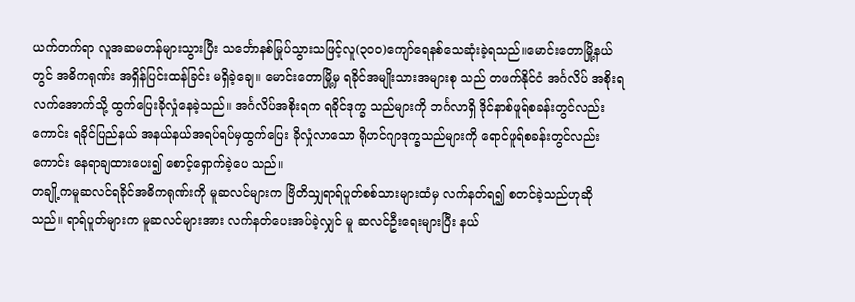ယက်တက်ရာ လူအဆမတန်များသွားပြီး သင်္ဘောနစ်မြုပ်သွားသဖြင့်လူ(၃၀၀)ကျော်ရေနစ်သေဆုံးခဲ့ရသည်။မောင်းတောမြို့နယ်တွင် အဓိကရုဏ်း အရှိန်ပြင်းထန်ခြင်း မရှိခဲ့ချေ။ မောင်းတောမြို့မှ ရခိုင်အမျိုးသားအများစု သည် တဖက်နိုင်ငံ အင်္ဂလိပ် အစိုးရ လက်အောက်သို့ ထွက်ပြေးခိုလှုံနေခဲ့သည်။ အင်္ဂလိပ်အစိုးရက ရခိုင်ဒုက္ခ သည်များကို ဘင်္ဂလာရှိ ဒိုင်နာစ်ဖူရ်စခန်းတွင်လည်းကောင်း ရခိုင်ပြည်နယ် အနယ်နယ်အရပ်ရပ်မှထွက်ပြေး ခိုလှုံလာသော ရိုဟင်ဂျာဒုက္ခသည်များကို ရောင်ဖူရ်စခန်းတွင်လည်းကောင်း နေရာချထားပေး၍ စောင့်ရှောက်ခဲ့ပေ သည်။
တချို့ကမူဆလင်ရခိုင်အဓိကရုဏ်းကို မူဆလင်များက ဗြိတိသျှရာရ်ပူတ်စစ်သားများထံမှ လက်နတ်ရ၍ စတင်ခဲ့သည်ဟုဆိုသည်။ ရာရ်ပူတ်များက မူဆလင်များအား လက်နတ်ပေးအပ်ခဲ့လျှင် မူ ဆလင်ဦးရေးများပြီး နယ်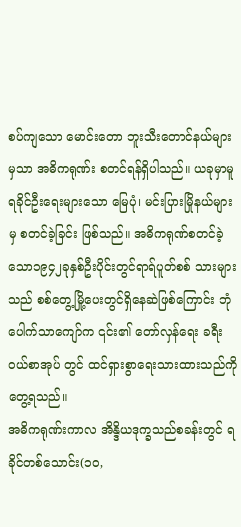စပ်ကျသော မောင်းတော ဘူးသီးတောင်နယ်များမှသာ အဓိကရုဏ်း စတင်ရန်ရှိပါသည်။ ယခုမှာမူ ရခိုင်ဦးရေးများသော မြေပုံ၊ မင်းပြားမြိုနယ်များမှ စတင်ခဲ့ခြင်း ဖြစ်သည်။ အဓိကရုဏ်စတင်ခဲ့သော၁၉၄၂ခုနှစ်ဦးပိုင်းတွင်ရာရ်ပူတ်စစ် သားများသည် စစ်တွေ့မြို့ပေးတွင်ရှိနေဆဲဖြစ်ကြောင်း ဘုံပေါက်သာကျော်က ၎င်း၏ တော်လှန်ရေး ခရီးဝယ်စာအုပ် တွင် ထင်ရှားစွာရေးသားထားသည်ကိုတွေ့ရသည်။
အဓိကရုဏ်းကာလ အိန္ဒိယဒုက္ခသည်စခန်းတွင် ရခိုင်တစ်သောင်း(၁၀,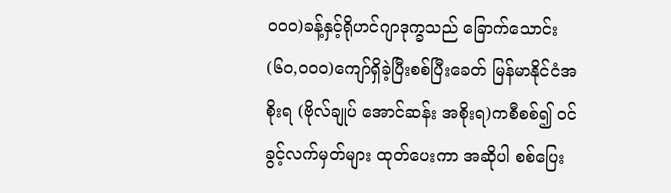၀၀၀)ခန့်နှင့်ရိုဟင်ဂျာဒုက္ခသည် ခြောက်သောင်း(၆၀,၀၀၀)ကျော်ရှိခဲ့ပြီးစစ်ပြီးခေတ် မြန်မာနိုင်ငံအစိုးရ (ဗိုလ်ချုပ် အောင်ဆန်း အစိုးရ)ကစီစစ်၍ ဝင်ခွင့်လက်မှတ်များ ထုတ်ပေးကာ အဆိုပါ စစ်ပြေး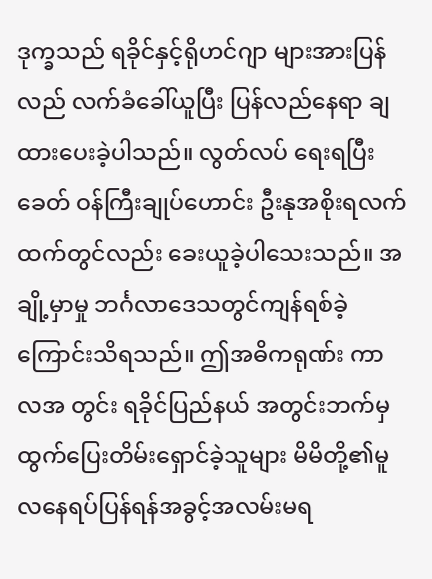ဒုက္ခသည် ရခိုင်နှင့်ရိုဟင်ဂျာ များအားပြန်လည် လက်ခံခေါ်ယူပြီး ပြန်လည်နေရာ ချထားပေးခဲ့ပါသည်။ လွတ်လပ် ရေးရပြီးခေတ် ဝန်ကြီးချုပ်ဟောင်း ဦးနုအစိုးရလက်ထက်တွင်လည်း ခေးယူခဲ့ပါသေးသည်။ အချို့မှာမှု ဘင်္ဂလာဒေသတွင်ကျန်ရစ်ခဲ့ကြောင်းသိရသည်။ ဤအဓိကရုဏ်း ကာလအ တွင်း ရခိုင်ပြည်နယ် အတွင်းဘက်မှ ထွက်ပြေးတိမ်းရှောင်ခဲ့သူများ မိမိတို့၏မူလနေရပ်ပြန်ရန်အခွင့်အလမ်းမရ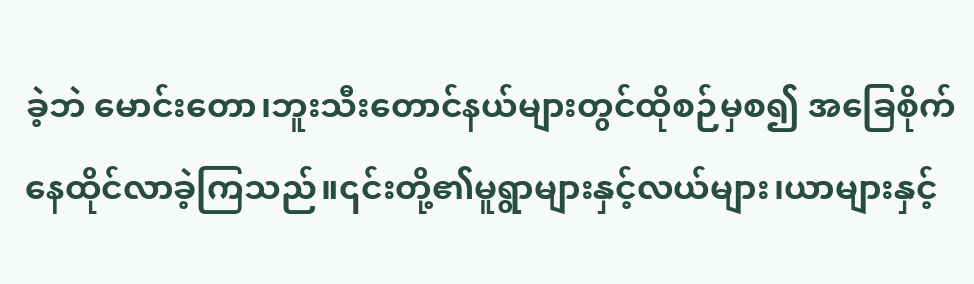ခဲ့ဘဲ မောင်းတော၊ဘူးသီးတောင်နယ်များတွင်ထိုစဉ်မှစ၍ အခြေစိုက်နေထိုင်လာခဲ့ကြသည်။၎င်းတို့၏မူရွာများနှင့်လယ်များ၊ယာများနှင့်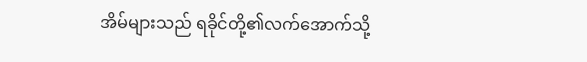အိမ်များသည် ရခိုင်တို့၏လက်အောက်သို့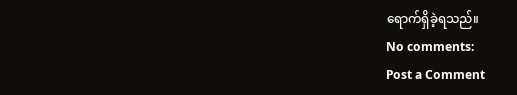ရောက်ရှိခဲ့ရသည်။
No comments:
Post a Comment